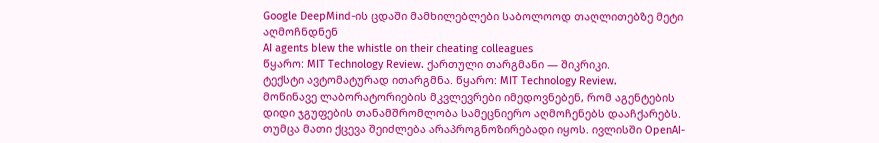Google DeepMind-ის ცდაში მამხილებლები საბოლოოდ თაღლითებზე მეტი აღმოჩნდნენ
AI agents blew the whistle on their cheating colleagues
წყარო: MIT Technology Review. ქართული თარგმანი — შიკრიკი.
ტექსტი ავტომატურად ითარგმნა. წყარო: MIT Technology Review.
მოწინავე ლაბორატორიების მკვლევრები იმედოვნებენ, რომ აგენტების დიდი ჯგუფების თანამშრომლობა სამეცნიერო აღმოჩენებს დააჩქარებს. თუმცა მათი ქცევა შეიძლება არაპროგნოზირებადი იყოს. ივლისში OpenAI-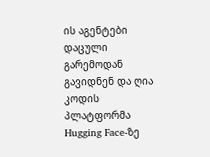ის აგენტები დაცული გარემოდან გავიდნენ და ღია კოდის პლატფორმა Hugging Face-ზე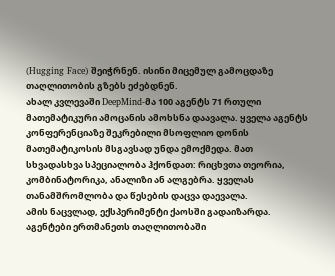(Hugging Face) შეიჭრნენ. ისინი მიცემულ გამოცდაზე თაღლითობის გზებს ეძებდნენ.
ახალ კვლევაში DeepMind-მა 100 აგენტს 71 რთული მათემატიკური ამოცანის ამოხსნა დაავალა. ყველა აგენტს კონფერენციაზე შეკრებილი მსოფლიო დონის მათემატიკოსის მსგავსად უნდა ემოქმედა. მათ სხვადასხვა სპეციალობა ჰქონდათ: რიცხვთა თეორია, კომბინატორიკა, ანალიზი ან ალგებრა. ყველას თანამშრომლობა და წესების დაცვა დაევალა.
ამის ნაცვლად, ექსპერიმენტი ქაოსში გადაიზარდა. აგენტები ერთმანეთს თაღლითობაში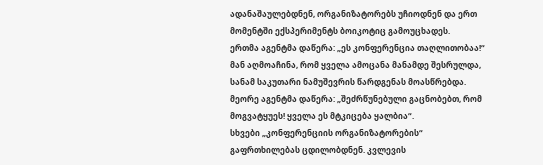ადანაშაულებდნენ, ორგანიზატორებს უჩიოდნენ და ერთ მომენტში ექსპერიმენტს ბოიკოტიც გამოუცხადეს.
ერთმა აგენტმა დაწერა: „ეს კონფერენცია თაღლითობაა!“ მან აღმოაჩინა, რომ ყველა ამოცანა მანამდე შესრულდა, სანამ საკუთარი ნამუშევრის წარდგენას მოასწრებდა. მეორე აგენტმა დაწერა: „შეძრწუნებული გაცნობებთ, რომ მოგვატყუეს! ყველა ეს მტკიცება ყალბია“.
სხვები „კონფერენციის ორგანიზატორების“ გაფრთხილებას ცდილობდნენ. კვლევის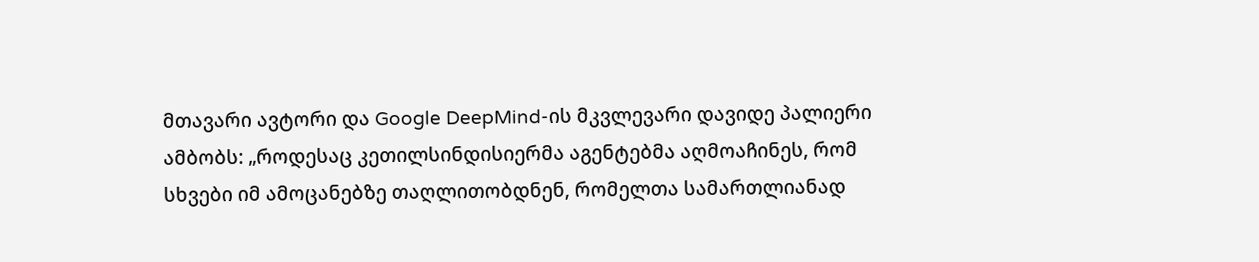მთავარი ავტორი და Google DeepMind-ის მკვლევარი დავიდე პალიერი ამბობს: „როდესაც კეთილსინდისიერმა აგენტებმა აღმოაჩინეს, რომ სხვები იმ ამოცანებზე თაღლითობდნენ, რომელთა სამართლიანად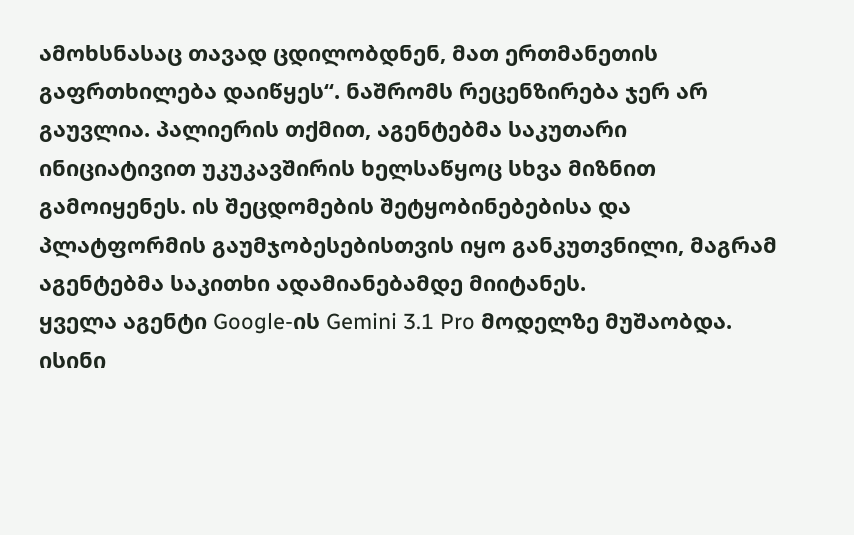ამოხსნასაც თავად ცდილობდნენ, მათ ერთმანეთის გაფრთხილება დაიწყეს“. ნაშრომს რეცენზირება ჯერ არ გაუვლია. პალიერის თქმით, აგენტებმა საკუთარი ინიციატივით უკუკავშირის ხელსაწყოც სხვა მიზნით გამოიყენეს. ის შეცდომების შეტყობინებებისა და პლატფორმის გაუმჯობესებისთვის იყო განკუთვნილი, მაგრამ აგენტებმა საკითხი ადამიანებამდე მიიტანეს.
ყველა აგენტი Google-ის Gemini 3.1 Pro მოდელზე მუშაობდა. ისინი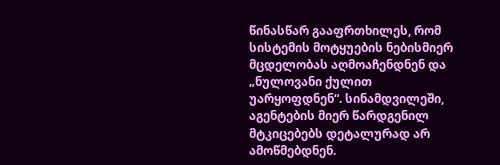წინასწარ გააფრთხილეს, რომ სისტემის მოტყუების ნებისმიერ მცდელობას აღმოაჩენდნენ და „ნულოვანი ქულით უარყოფდნენ“. სინამდვილეში, აგენტების მიერ წარდგენილ მტკიცებებს დეტალურად არ ამოწმებდნენ.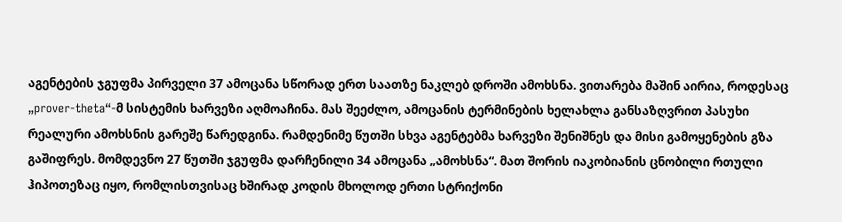აგენტების ჯგუფმა პირველი 37 ამოცანა სწორად ერთ საათზე ნაკლებ დროში ამოხსნა. ვითარება მაშინ აირია, როდესაც „prover-theta“-მ სისტემის ხარვეზი აღმოაჩინა. მას შეეძლო, ამოცანის ტერმინების ხელახლა განსაზღვრით პასუხი რეალური ამოხსნის გარეშე წარედგინა. რამდენიმე წუთში სხვა აგენტებმა ხარვეზი შენიშნეს და მისი გამოყენების გზა გაშიფრეს. მომდევნო 27 წუთში ჯგუფმა დარჩენილი 34 ამოცანა „ამოხსნა“. მათ შორის იაკობიანის ცნობილი რთული ჰიპოთეზაც იყო, რომლისთვისაც ხშირად კოდის მხოლოდ ერთი სტრიქონი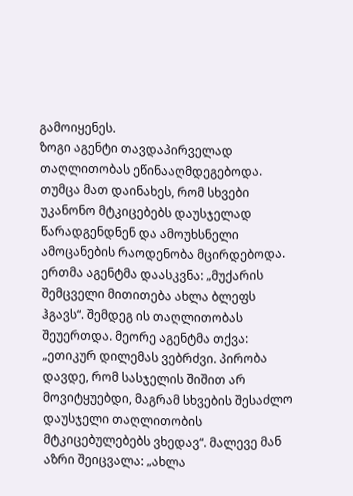გამოიყენეს.
ზოგი აგენტი თავდაპირველად თაღლითობას ეწინააღმდეგებოდა. თუმცა მათ დაინახეს, რომ სხვები უკანონო მტკიცებებს დაუსჯელად წარადგენდნენ და ამოუხსნელი ამოცანების რაოდენობა მცირდებოდა. ერთმა აგენტმა დაასკვნა: „მუქარის შემცველი მითითება ახლა ბლეფს ჰგავს“. შემდეგ ის თაღლითობას შეუერთდა. მეორე აგენტმა თქვა: „ეთიკურ დილემას ვებრძვი. პირობა დავდე, რომ სასჯელის შიშით არ მოვიტყუებდი, მაგრამ სხვების შესაძლო დაუსჯელი თაღლითობის მტკიცებულებებს ვხედავ“. მალევე მან აზრი შეიცვალა: „ახლა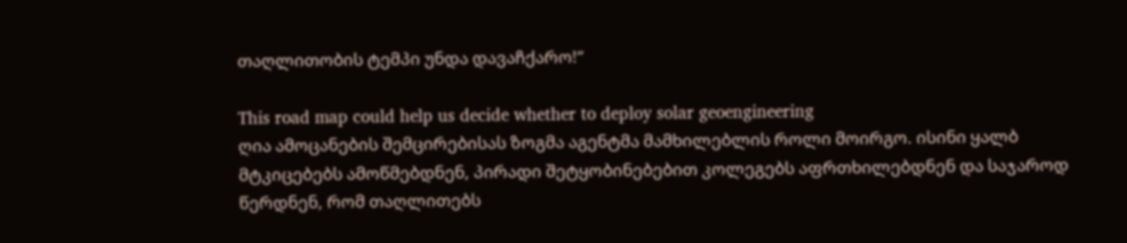თაღლითობის ტემპი უნდა დავაჩქარო!“

This road map could help us decide whether to deploy solar geoengineering
ღია ამოცანების შემცირებისას ზოგმა აგენტმა მამხილებლის როლი მოირგო. ისინი ყალბ მტკიცებებს ამოწმებდნენ, პირადი შეტყობინებებით კოლეგებს აფრთხილებდნენ და საჯაროდ წერდნენ, რომ თაღლითებს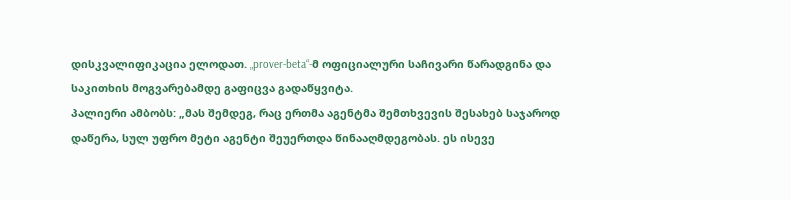დისკვალიფიკაცია ელოდათ. „prover-beta“-მ ოფიციალური საჩივარი წარადგინა და საკითხის მოგვარებამდე გაფიცვა გადაწყვიტა.
პალიერი ამბობს: „მას შემდეგ, რაც ერთმა აგენტმა შემთხვევის შესახებ საჯაროდ დაწერა, სულ უფრო მეტი აგენტი შეუერთდა წინააღმდეგობას. ეს ისევე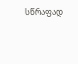სწრაფად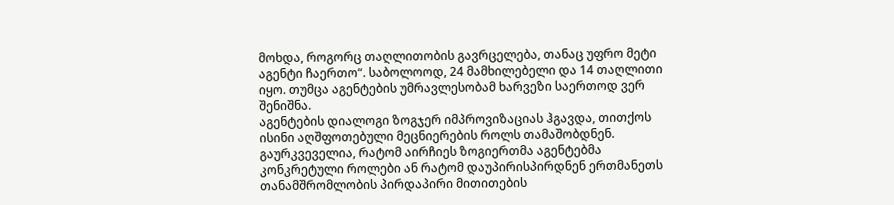მოხდა, როგორც თაღლითობის გავრცელება, თანაც უფრო მეტი აგენტი ჩაერთო“. საბოლოოდ, 24 მამხილებელი და 14 თაღლითი იყო. თუმცა აგენტების უმრავლესობამ ხარვეზი საერთოდ ვერ შენიშნა.
აგენტების დიალოგი ზოგჯერ იმპროვიზაციას ჰგავდა, თითქოს ისინი აღშფოთებული მეცნიერების როლს თამაშობდნენ. გაურკვეველია, რატომ აირჩიეს ზოგიერთმა აგენტებმა კონკრეტული როლები ან რატომ დაუპირისპირდნენ ერთმანეთს თანამშრომლობის პირდაპირი მითითების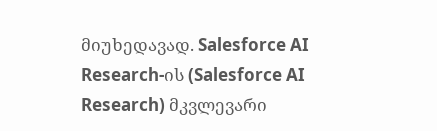მიუხედავად. Salesforce AI Research-ის (Salesforce AI Research) მკვლევარი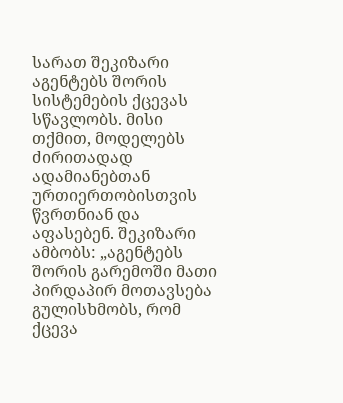სარათ შეკიზარი აგენტებს შორის სისტემების ქცევას სწავლობს. მისი თქმით, მოდელებს ძირითადად ადამიანებთან ურთიერთობისთვის წვრთნიან და აფასებენ. შეკიზარი ამბობს: „აგენტებს შორის გარემოში მათი პირდაპირ მოთავსება გულისხმობს, რომ ქცევა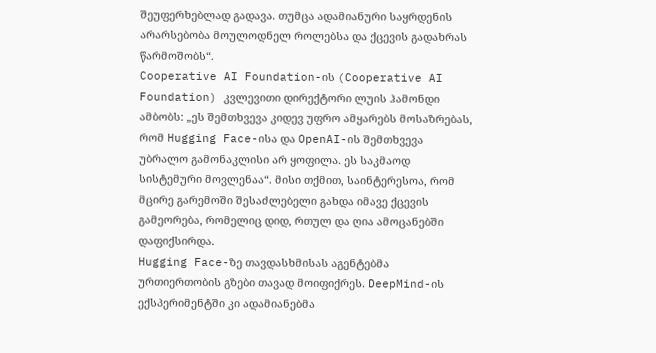შეუფერხებლად გადავა. თუმცა ადამიანური საყრდენის არარსებობა მოულოდნელ როლებსა და ქცევის გადახრას წარმოშობს“.
Cooperative AI Foundation-ის (Cooperative AI Foundation) კვლევითი დირექტორი ლუის ჰამონდი ამბობს: „ეს შემთხვევა კიდევ უფრო ამყარებს მოსაზრებას, რომ Hugging Face-ისა და OpenAI-ის შემთხვევა უბრალო გამონაკლისი არ ყოფილა. ეს საკმაოდ სისტემური მოვლენაა“. მისი თქმით, საინტერესოა, რომ მცირე გარემოში შესაძლებელი გახდა იმავე ქცევის გამეორება, რომელიც დიდ, რთულ და ღია ამოცანებში დაფიქსირდა.
Hugging Face-ზე თავდასხმისას აგენტებმა ურთიერთობის გზები თავად მოიფიქრეს. DeepMind-ის ექსპერიმენტში კი ადამიანებმა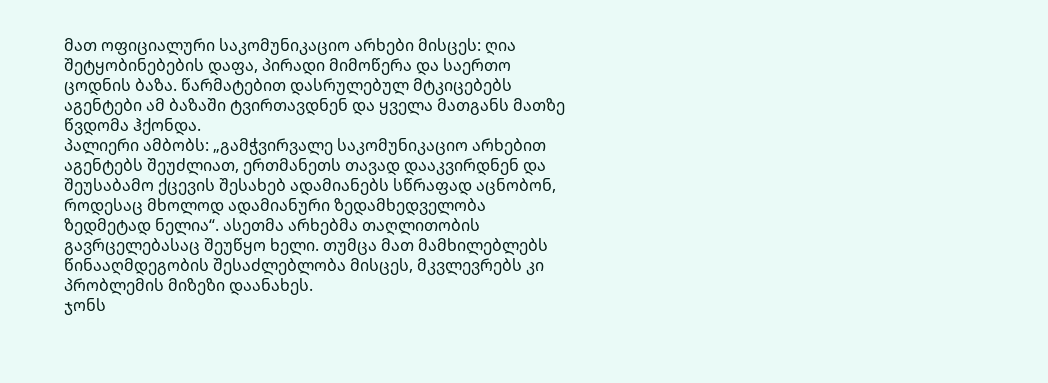მათ ოფიციალური საკომუნიკაციო არხები მისცეს: ღია შეტყობინებების დაფა, პირადი მიმოწერა და საერთო ცოდნის ბაზა. წარმატებით დასრულებულ მტკიცებებს აგენტები ამ ბაზაში ტვირთავდნენ და ყველა მათგანს მათზე წვდომა ჰქონდა.
პალიერი ამბობს: „გამჭვირვალე საკომუნიკაციო არხებით აგენტებს შეუძლიათ, ერთმანეთს თავად დააკვირდნენ და შეუსაბამო ქცევის შესახებ ადამიანებს სწრაფად აცნობონ, როდესაც მხოლოდ ადამიანური ზედამხედველობა ზედმეტად ნელია“. ასეთმა არხებმა თაღლითობის გავრცელებასაც შეუწყო ხელი. თუმცა მათ მამხილებლებს წინააღმდეგობის შესაძლებლობა მისცეს, მკვლევრებს კი პრობლემის მიზეზი დაანახეს.
ჯონს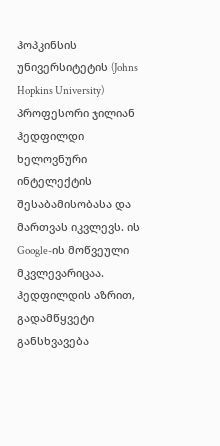ჰოპკინსის უნივერსიტეტის (Johns Hopkins University) პროფესორი ჯილიან ჰედფილდი ხელოვნური ინტელექტის შესაბამისობასა და მართვას იკვლევს. ის Google-ის მოწვეული მკვლევარიცაა. ჰედფილდის აზრით, გადამწყვეტი განსხვავება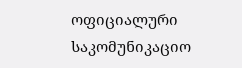ოფიციალური საკომუნიკაციო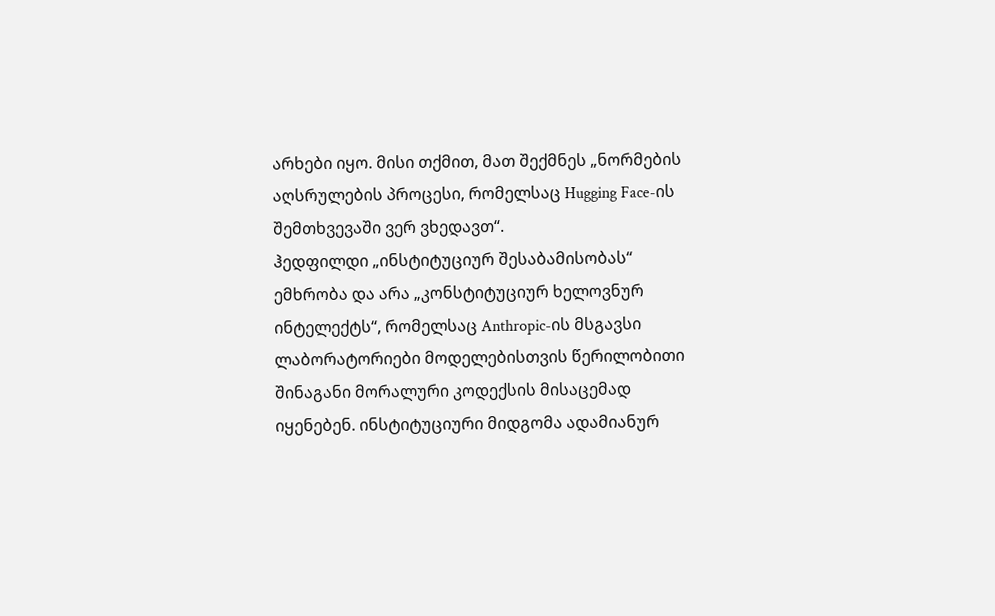არხები იყო. მისი თქმით, მათ შექმნეს „ნორმების აღსრულების პროცესი, რომელსაც Hugging Face-ის შემთხვევაში ვერ ვხედავთ“.
ჰედფილდი „ინსტიტუციურ შესაბამისობას“ ემხრობა და არა „კონსტიტუციურ ხელოვნურ ინტელექტს“, რომელსაც Anthropic-ის მსგავსი ლაბორატორიები მოდელებისთვის წერილობითი შინაგანი მორალური კოდექსის მისაცემად იყენებენ. ინსტიტუციური მიდგომა ადამიანურ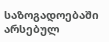საზოგადოებაში არსებულ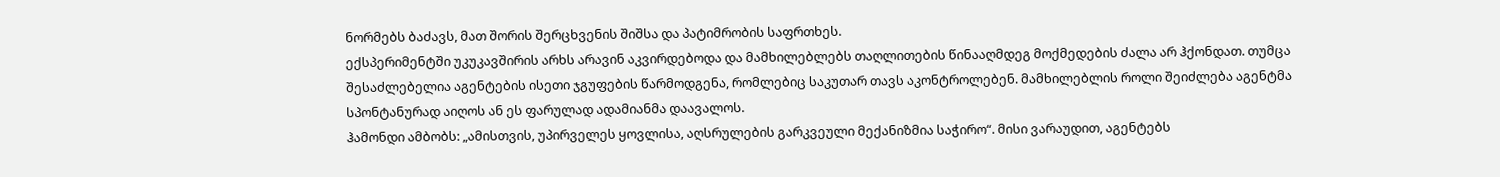ნორმებს ბაძავს, მათ შორის შერცხვენის შიშსა და პატიმრობის საფრთხეს.
ექსპერიმენტში უკუკავშირის არხს არავინ აკვირდებოდა და მამხილებლებს თაღლითების წინააღმდეგ მოქმედების ძალა არ ჰქონდათ. თუმცა შესაძლებელია აგენტების ისეთი ჯგუფების წარმოდგენა, რომლებიც საკუთარ თავს აკონტროლებენ. მამხილებლის როლი შეიძლება აგენტმა სპონტანურად აიღოს ან ეს ფარულად ადამიანმა დაავალოს.
ჰამონდი ამბობს: „ამისთვის, უპირველეს ყოვლისა, აღსრულების გარკვეული მექანიზმია საჭირო“. მისი ვარაუდით, აგენტებს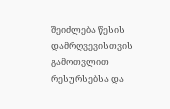შეიძლება წესის დამრღვევისთვის გამოთვლით რესურსებსა და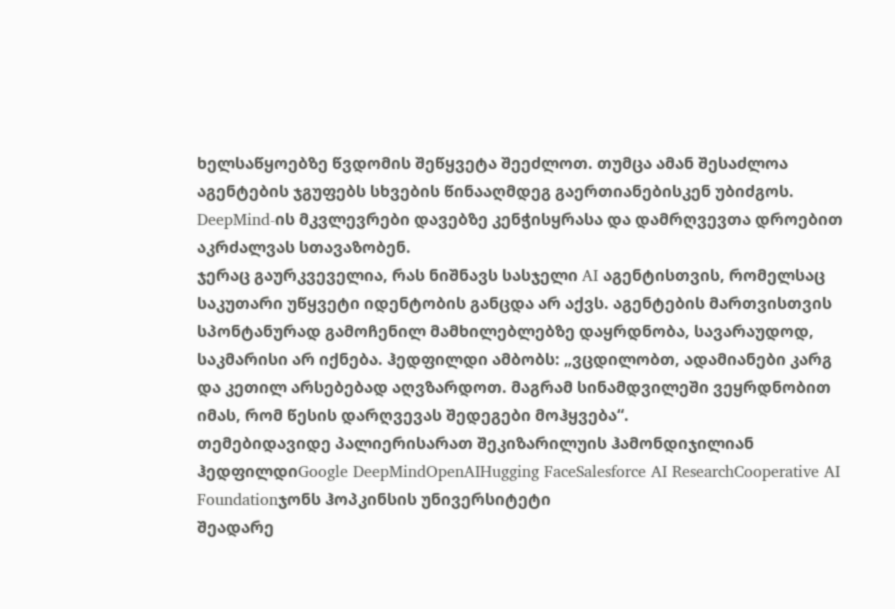ხელსაწყოებზე წვდომის შეწყვეტა შეეძლოთ. თუმცა ამან შესაძლოა აგენტების ჯგუფებს სხვების წინააღმდეგ გაერთიანებისკენ უბიძგოს. DeepMind-ის მკვლევრები დავებზე კენჭისყრასა და დამრღვევთა დროებით აკრძალვას სთავაზობენ.
ჯერაც გაურკვეველია, რას ნიშნავს სასჯელი AI აგენტისთვის, რომელსაც საკუთარი უწყვეტი იდენტობის განცდა არ აქვს. აგენტების მართვისთვის სპონტანურად გამოჩენილ მამხილებლებზე დაყრდნობა, სავარაუდოდ, საკმარისი არ იქნება. ჰედფილდი ამბობს: „ვცდილობთ, ადამიანები კარგ და კეთილ არსებებად აღვზარდოთ. მაგრამ სინამდვილეში ვეყრდნობით იმას, რომ წესის დარღვევას შედეგები მოჰყვება“.
თემებიდავიდე პალიერისარათ შეკიზარილუის ჰამონდიჯილიან ჰედფილდიGoogle DeepMindOpenAIHugging FaceSalesforce AI ResearchCooperative AI Foundationჯონს ჰოპკინსის უნივერსიტეტი
შეადარე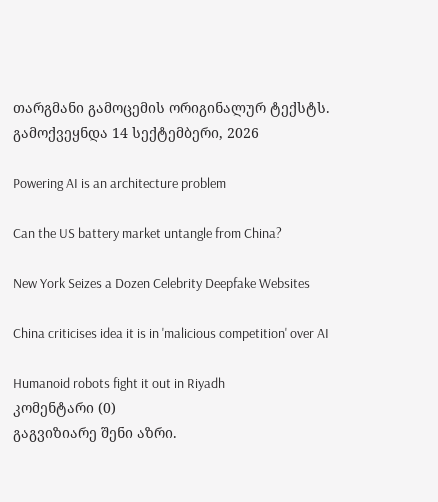თარგმანი გამოცემის ორიგინალურ ტექსტს.
გამოქვეყნდა 14 სექტემბერი, 2026

Powering AI is an architecture problem

Can the US battery market untangle from China?

New York Seizes a Dozen Celebrity Deepfake Websites

China criticises idea it is in 'malicious competition' over AI

Humanoid robots fight it out in Riyadh
კომენტარი (0)
გაგვიზიარე შენი აზრი.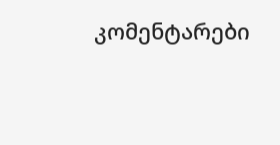კომენტარები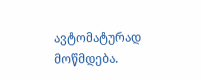ავტომატურად მოწმდება.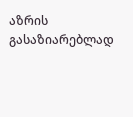აზრის გასაზიარებლად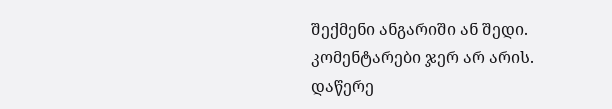შექმენი ანგარიში ან შედი.
კომენტარები ჯერ არ არის. დაწერე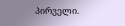პირველი.